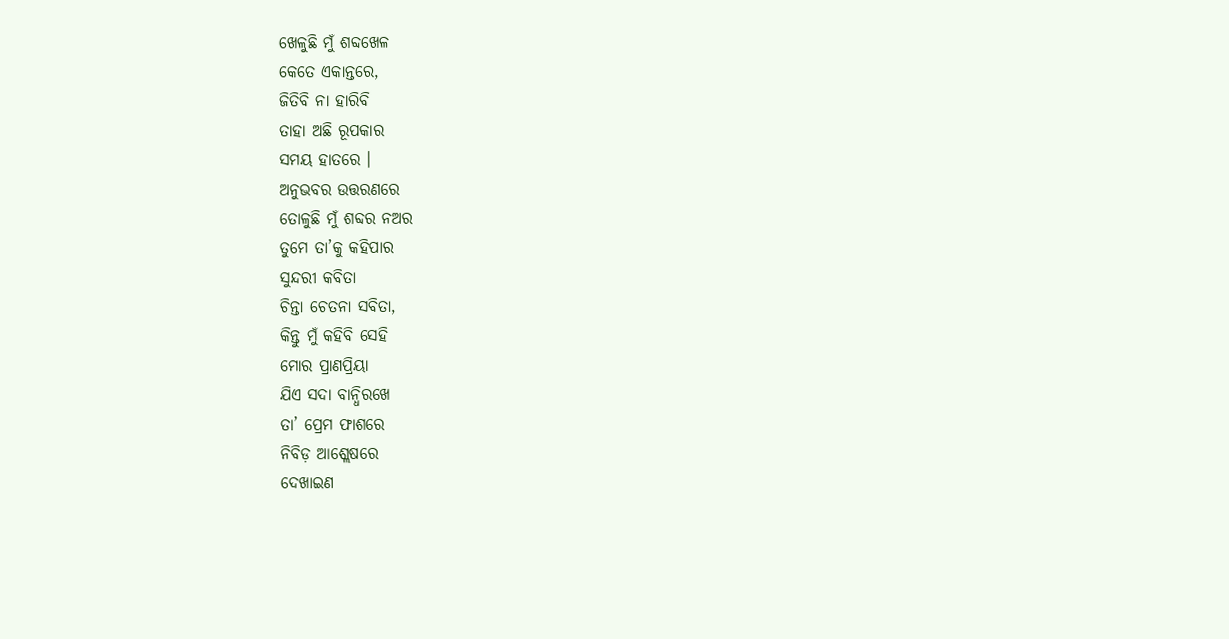ଖେଳୁଛି ମୁଁ ଶବ୍ଦଖେଳ
କେତେ ଏକାନ୍ତରେ,
ଜିତିବି ନା ହାରିବି
ତାହା ଅଛି ରୂପକାର
ସମୟ ହାତରେ ।
ଅନୁଭବର ଉତ୍ତରଣରେ
ତୋଳୁଛି ମୁଁ ଶବ୍ଦର ନଅର
ତୁମେ ତା’କୁ କହିପାର
ସୁନ୍ଦରୀ କବିତା
ଚିନ୍ତା ଚେତନା ସବିତା,
କିନ୍ତୁ ମୁଁ କହିବି ସେହି
ମୋର ପ୍ରାଣପ୍ରିୟା
ଯିଏ ସଦା ବାନ୍ଧିରଖେ
ତା’ ପ୍ରେମ ଫାଶରେ
ନିବିଡ଼ ଆଶ୍ଲେଷରେ
ଦେଖାଇଣ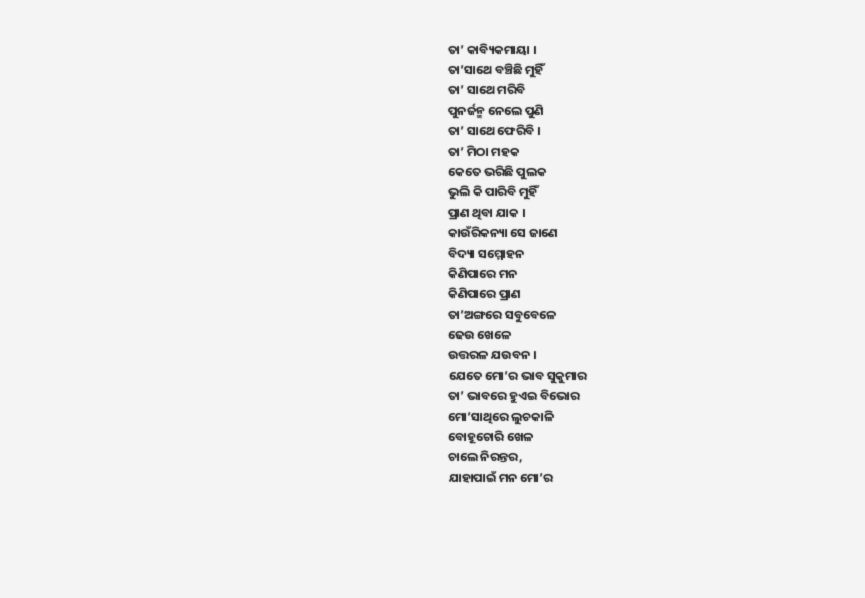ତା’ କାବ୍ୟିକମାୟା ।
ତା’ସାଥେ ବଞ୍ଚିଛି ମୁହିଁ
ତା’ ସାଥେ ମରିବି
ପୁନର୍ଜନ୍ମ ନେଲେ ପୁଣି
ତା’ ସାଥେ ଫେରିବି ।
ତା’ ମିଠା ମହକ
କେତେ ଭରିଛି ପୁଲକ
ଭୁଲି କି ପାରିବି ମୁହିଁ
ପ୍ରାଣ ଥିବା ଯାକ ।
କାଉଁରିକନ୍ୟା ସେ ଜାଣେ
ବିଦ୍ୟା ସମ୍ମୋହନ
କିଣିପାରେ ମନ
କିଣିପାରେ ପ୍ରାଣ
ତା’ଅଙ୍ଗରେ ସବୁବେଳେ
ଢେଉ ଖେଳେ
ଉତ୍ତରଳ ଯଉବନ ।
ଯେତେ ମୋ’ର ଭାବ ସୁକୁମାର
ତା’ ଭାବରେ ହୁଏଇ ବିଭୋର
ମୋ’ସାଥିରେ ଲୁଚକାଳି
ବୋହୂଚୋରି ଖେଳ
ଚାଲେ ନିରନ୍ତର,
ଯାହାପାଇଁ ମନ ମୋ’ର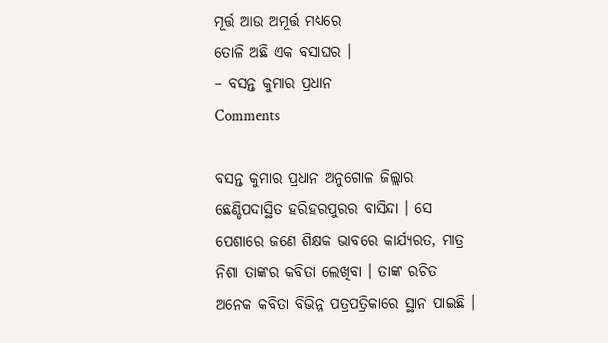ମୂର୍ତ୍ତ ଆଉ ଅମୂର୍ତ୍ତ ମଧ୍ୟରେ
ତୋଳି ଅଛି ଏକ ବସାଘର ।
– ବସନ୍ତ କୁମାର ପ୍ରଧାନ
Comments

ବସନ୍ତ କୁମାର ପ୍ରଧାନ ଅନୁଗୋଳ ଜିଲ୍ଲାର ଛେଣ୍ଡିପଦାସ୍ଥିତ ହରିହରପୁରର ବାସିନ୍ଦା । ସେ ପେଶାରେ ଜଣେ ଶିକ୍ଷକ ଭାବରେ କାର୍ଯ୍ୟରତ, ମାତ୍ର ନିଶା ତାଙ୍କର କବିତା ଲେଖିବା । ତାଙ୍କ ରଚିତ ଅନେକ କବିତା ବିଭିନ୍ନ ପତ୍ରପତ୍ରିକାରେ ସ୍ଥାନ ପାଇଛି ।